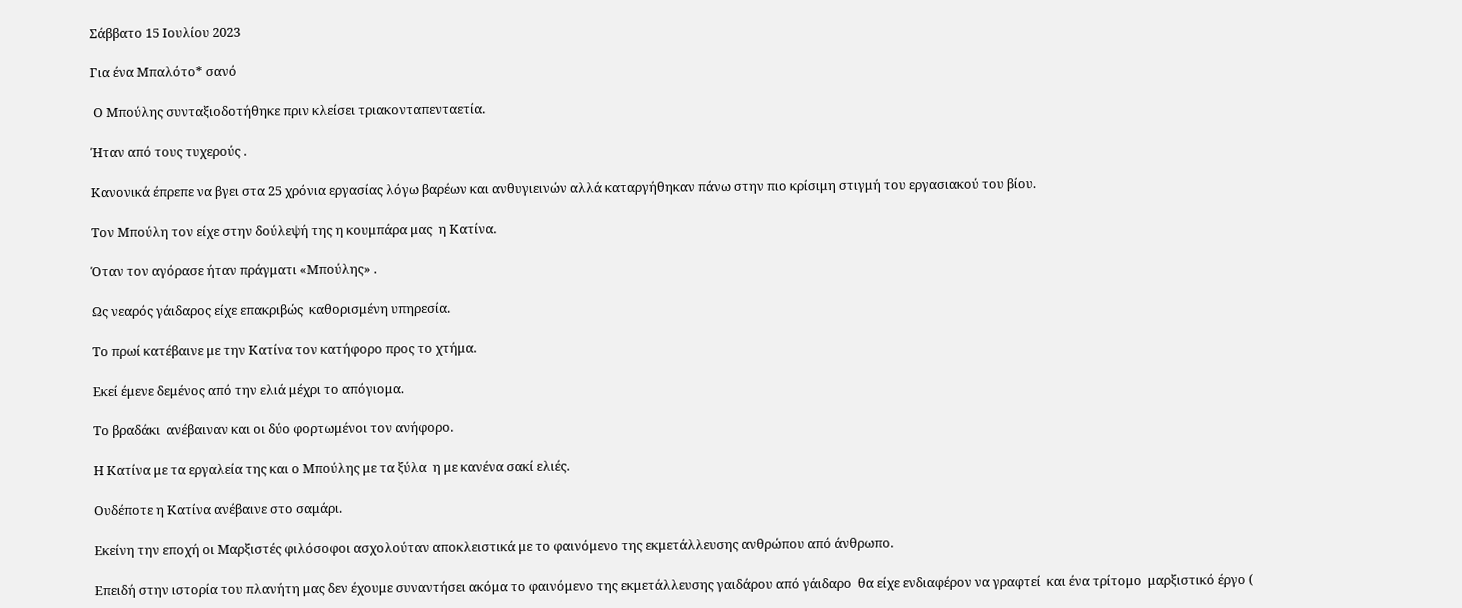Σάββατο 15 Ιουλίου 2023

Για ένα Μπαλότο* σανό

 Ο Μπούλης συνταξιοδοτήθηκε πριν κλείσει τριακονταπενταετία.

Ήταν από τους τυχερούς .

Κανονικά έπρεπε να βγει στα 25 χρόνια εργασίας λόγω βαρέων και ανθυγιεινών αλλά καταργήθηκαν πάνω στην πιο κρίσιμη στιγμή του εργασιακού του βίου.

Τον Μπούλη τον είχε στην δούλεψή της η κουμπάρα μας  η Κατίνα.

Όταν τον αγόρασε ήταν πράγματι «Μπούλης» .

Ως νεαρός γάιδαρος είχε επακριβώς  καθορισμένη υπηρεσία.

Το πρωί κατέβαινε με την Κατίνα τον κατήφορο προς το χτήμα.

Εκεί έμενε δεμένος από την ελιά μέχρι το απόγιομα.

Το βραδάκι  ανέβαιναν και οι δύο φορτωμένοι τον ανήφορο.

Η Κατίνα με τα εργαλεία της και ο Μπούλης με τα ξύλα  η με κανένα σακί ελιές.

Ουδέποτε η Κατίνα ανέβαινε στο σαμάρι.

Εκείνη την εποχή οι Μαρξιστές φιλόσοφοι ασχολούταν αποκλειστικά με το φαινόμενο της εκμετάλλευσης ανθρώπου από άνθρωπο.

Επειδή στην ιστορία του πλανήτη μας δεν έχουμε συναντήσει ακόμα το φαινόμενο της εκμετάλλευσης γαιδάρου από γάιδαρο  θα είχε ενδιαφέρον να γραφτεί  και ένα τρίτομο  μαρξιστικό έργο (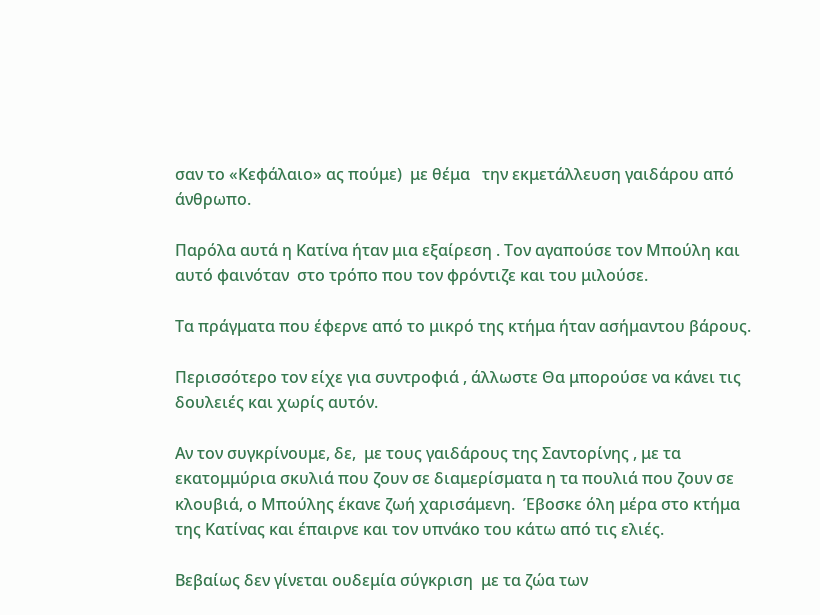σαν το «Κεφάλαιο» ας πούμε)  με θέμα   την εκμετάλλευση γαιδάρου από άνθρωπο.

Παρόλα αυτά η Κατίνα ήταν μια εξαίρεση . Τον αγαπούσε τον Μπούλη και  αυτό φαινόταν  στο τρόπο που τον φρόντιζε και του μιλούσε.

Τα πράγματα που έφερνε από το μικρό της κτήμα ήταν ασήμαντου βάρους.

Περισσότερο τον είχε για συντροφιά , άλλωστε Θα μπορούσε να κάνει τις δουλειές και χωρίς αυτόν.

Αν τον συγκρίνουμε, δε,  με τους γαιδάρους της Σαντορίνης , με τα εκατομμύρια σκυλιά που ζουν σε διαμερίσματα η τα πουλιά που ζουν σε κλουβιά, ο Μπούλης έκανε ζωή χαρισάμενη.  Έβοσκε όλη μέρα στο κτήμα της Κατίνας και έπαιρνε και τον υπνάκο του κάτω από τις ελιές.

Βεβαίως δεν γίνεται ουδεμία σύγκριση  με τα ζώα των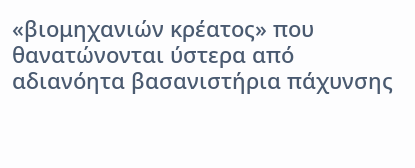«βιομηχανιών κρέατος» που θανατώνονται ύστερα από  αδιανόητα βασανιστήρια πάχυνσης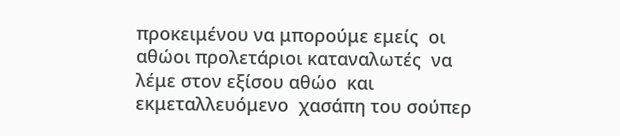προκειμένου να μπορούμε εμείς  οι  αθώοι προλετάριοι καταναλωτές  να λέμε στον εξίσου αθώο  και εκμεταλλευόμενο  χασάπη του σούπερ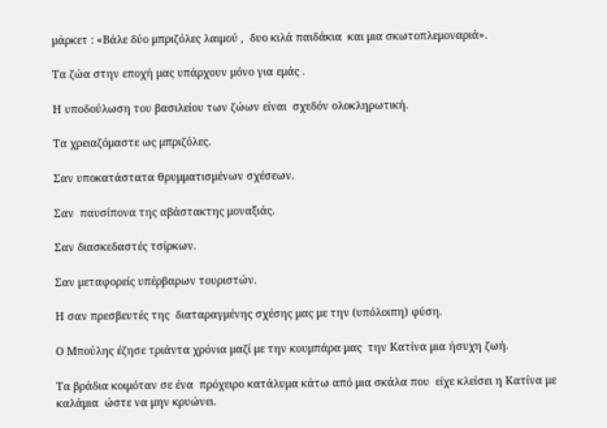μάρκετ : «Βάλε δύο μπριζόλες λαιμού ,  δυο κιλά παιδάκια  και μια σκωτοπλεμοναριά».

Τα ζώα στην εποχή μας υπάρχουν μόνο για εμάς .

Η υποδούλωση του βασιλείου των ζώων είναι  σχεδόν ολοκληρωτική.

Τα χρειαζόμαστε ως μπριζόλες.

Σαν υποκατάστατα θρυμματισμένων σχέσεων.

Σαν  παυσίπονα της αβάστακτης μοναξιάς.

Σαν διασκεδαστές τσίρκων.

Σαν μεταφορείς υπέρβαρων τουριστών.

Η σαν πρεσβευτές της  διαταραγμένης σχέσης μας με την (υπόλοιπη) φύση.

Ο Μπούλης έζησε τριάντα χρόνια μαζί με την κουμπάρα μας  την Κατίνα μια ήσυχη ζωή.

Τα βράδια κοιμόταν σε ένα  πρόχειρο κατάλυμα κάτω από μια σκάλα που  είχε κλείσει η Κατίνα με καλάμια  ώστε να μην κρυώνει.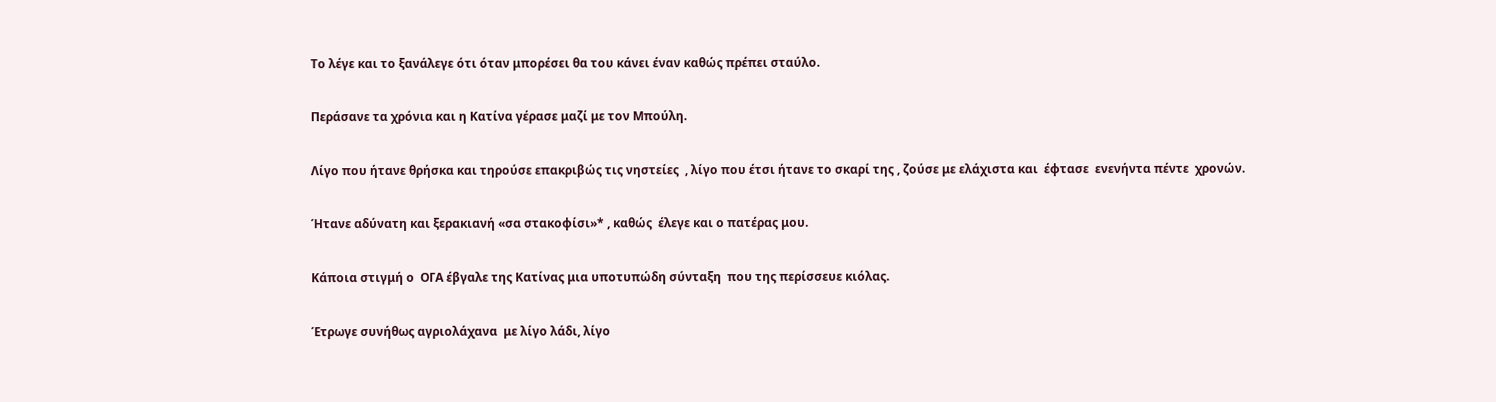Το λέγε και το ξανάλεγε ότι όταν μπορέσει θα του κάνει έναν καθώς πρέπει σταύλο.

Περάσανε τα χρόνια και η Κατίνα γέρασε μαζί με τον Μπούλη.

Λίγο που ήτανε θρήσκα και τηρούσε επακριβώς τις νηστείες  , λίγο που έτσι ήτανε το σκαρί της , ζούσε με ελάχιστα και  έφτασε  ενενήντα πέντε  χρονών.

Ήτανε αδύνατη και ξερακιανή «σα στακοφίσι»* , καθώς  έλεγε και ο πατέρας μου.

Κάποια στιγμή ο  ΟΓΑ έβγαλε της Κατίνας μια υποτυπώδη σύνταξη  που της περίσσευε κιόλας.

Έτρωγε συνήθως αγριολάχανα  με λίγο λάδι, λίγο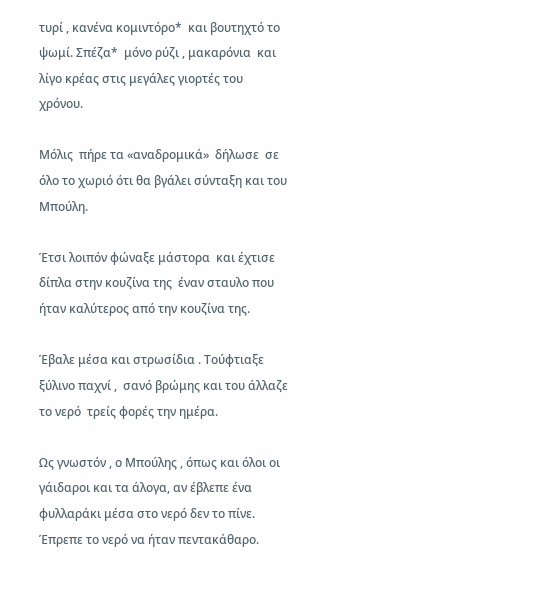τυρί , κανένα κομιντόρο*  και βουτηχτό το ψωμί. Σπέζα*  μόνο ρύζι , μακαρόνια  και λίγο κρέας στις μεγάλες γιορτές του χρόνου.

Μόλις  πήρε τα «αναδρομικά»  δήλωσε  σε όλο το χωριό ότι θα βγάλει σύνταξη και του Μπούλη.

Έτσι λοιπόν φώναξε μάστορα  και έχτισε δίπλα στην κουζίνα της  έναν σταυλο που ήταν καλύτερος από την κουζίνα της.

Έβαλε μέσα και στρωσίδια . Τούφτιαξε ξύλινο παχνί ,  σανό βρώμης και του άλλαζε το νερό  τρείς φορές την ημέρα.

Ως γνωστόν , ο Μπούλης , όπως και όλοι οι γάιδαροι και τα άλογα, αν έβλεπε ένα φυλλαράκι μέσα στο νερό δεν το πίνε. Έπρεπε το νερό να ήταν πεντακάθαρο.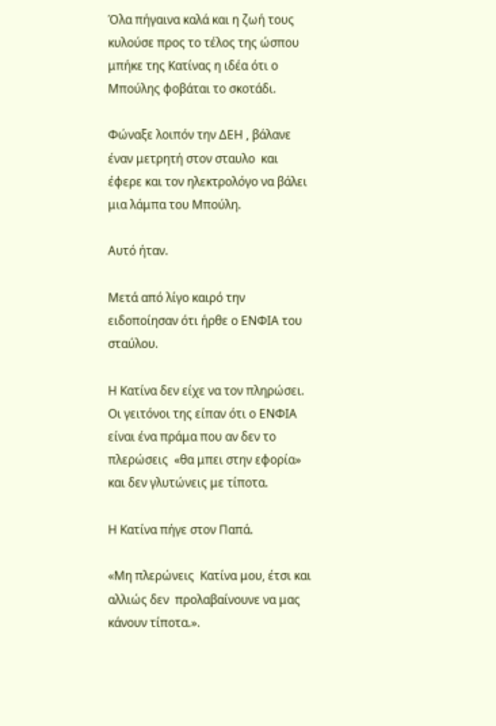Όλα πήγαινα καλά και η ζωή τους κυλούσε προς το τέλος της ώσπου μπήκε της Κατίνας η ιδέα ότι ο Μπούλης φοβάται το σκοτάδι.

Φώναξε λοιπόν την ΔΕΗ , βάλανε έναν μετρητή στον σταυλο  και έφερε και τον ηλεκτρολόγο να βάλει μια λάμπα του Μπούλη.

Αυτό ήταν.

Μετά από λίγο καιρό την ειδοποίησαν ότι ήρθε ο ΕΝΦΙΑ του σταύλου.

Η Κατίνα δεν είχε να τον πληρώσει. Οι γειτόνοι της είπαν ότι ο ΕΝΦΙΑ είναι ένα πράμα που αν δεν το πλερώσεις  «θα μπει στην εφορία» και δεν γλυτώνεις με τίποτα.

Η Κατίνα πήγε στον Παπά.

«Μη πλερώνεις  Κατίνα μου, έτσι και αλλιώς δεν  προλαβαίνουνε να μας κάνουν τίποτα.».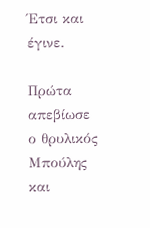Έτσι και έγινε.

Πρώτα  απεβίωσε ο θρυλικός Μπούλης  και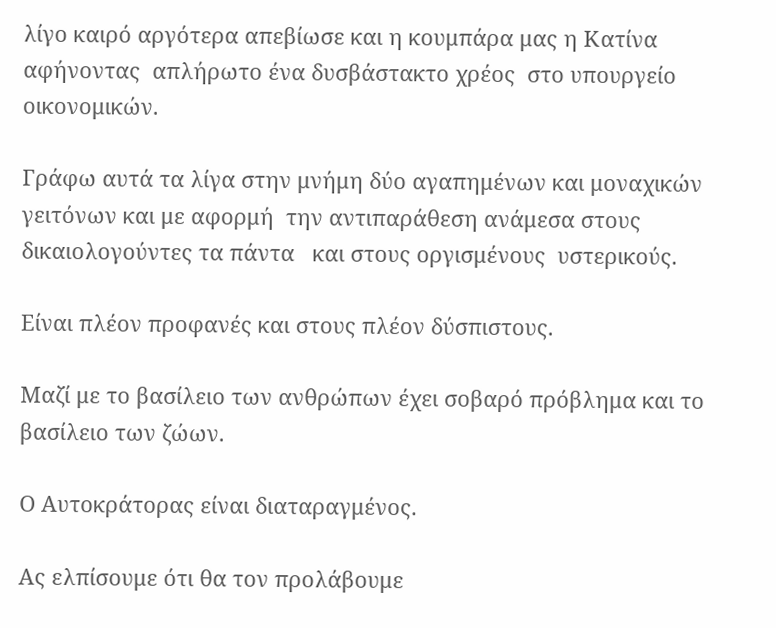λίγο καιρό αργότερα απεβίωσε και η κουμπάρα μας η Κατίνα αφήνοντας  απλήρωτο ένα δυσβάστακτο χρέος  στο υπουργείο οικονομικών.

Γράφω αυτά τα λίγα στην μνήμη δύο αγαπημένων και μοναχικών γειτόνων και με αφορμή  την αντιπαράθεση ανάμεσα στους δικαιολογούντες τα πάντα   και στους οργισμένους  υστερικούς.

Είναι πλέον προφανές και στους πλέον δύσπιστους.

Μαζί με το βασίλειο των ανθρώπων έχει σοβαρό πρόβλημα και το βασίλειο των ζώων.

Ο Αυτοκράτορας είναι διαταραγμένος.

Ας ελπίσουμε ότι θα τον προλάβουμε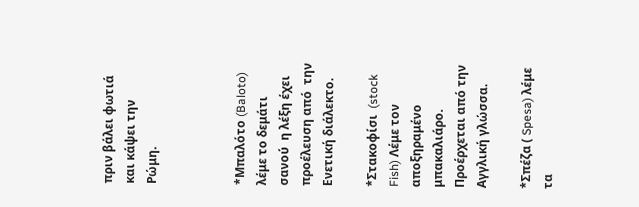πριν βάλει φωτιά και κάψει την Ρώμη.



*Μπαλότο (Baloto) λέμε το δεμάτι σανού  η λέξη έχει προέλευση από  την Ενετική διάλεκτο.

*Στακοφίσι  (stock Fish) Λέμε τον αποξηραμένο μπακαλιάρο. Προέρχεται από την Αγγλική γλώσσα.

*Σπέζα ( Spesa) λέμε τα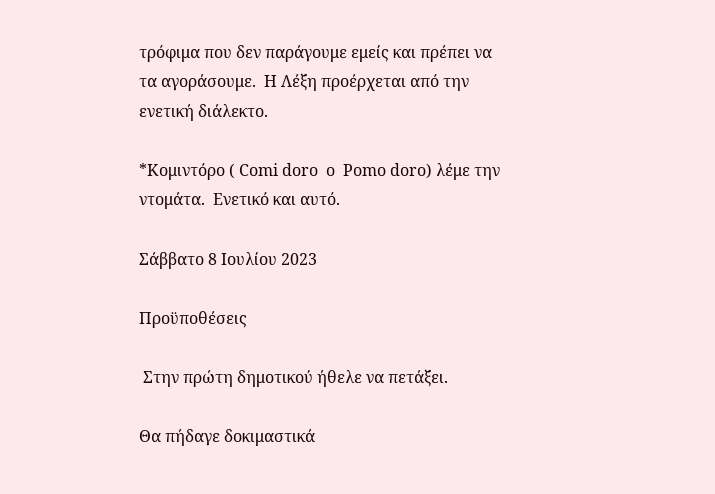τρόφιμα που δεν παράγουμε εμείς και πρέπει να τα αγοράσουμε.  Η Λέξη προέρχεται από την ενετική διάλεκτο.

*Κομιντόρο ( Comi doro  o  Pomo doro) λέμε την ντομάτα.  Ενετικό και αυτό.

Σάββατο 8 Ιουλίου 2023

Προϋποθέσεις

 Στην πρώτη δημοτικού ήθελε να πετάξει.

Θα πήδαγε δοκιμαστικά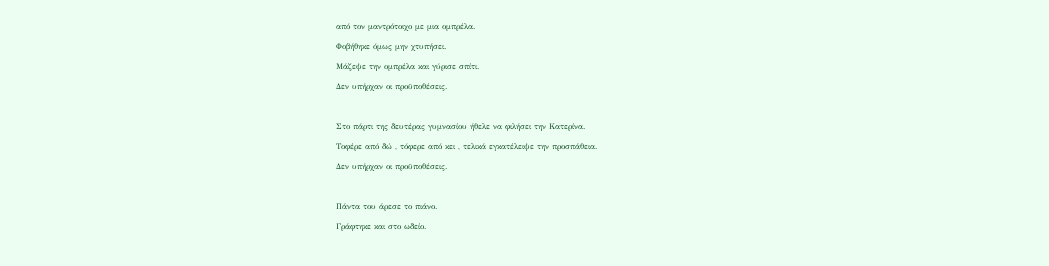από τον μαντρότοιχο με μια ομπρέλα.

Φοβήθηκε όμως μην χτυπήσει.

Μάζεψε την ομπρέλα και γύρισε σπίτι.

Δεν υπήρχαν οι προϋποθέσεις.



Στο πάρτι της δευτέρας γυμνασίου ήθελε να φιλήσει την Κατερίνα.

Τοφέρε από δώ , τόφερε από κει , τελικά εγκατέλειψε την προσπάθεια.

Δεν υπήρχαν οι προϋποθέσεις.



Πάντα του άρεσε το πιάνο.

Γράφτηκε και στο ωδείο.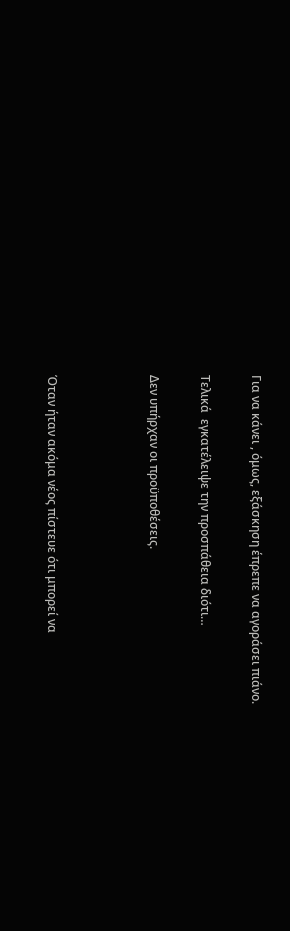Για να κάνει , όμως, εξάσκηση έπρεπε να αγοράσει πιάνο.

Τελικά  εγκατέλειψε την προσπάθεια διότι…

Δεν υπήρχαν οι προϋποθέσεις.



Όταν ήταν ακόμα νέος πίστευε ότι μπορεί να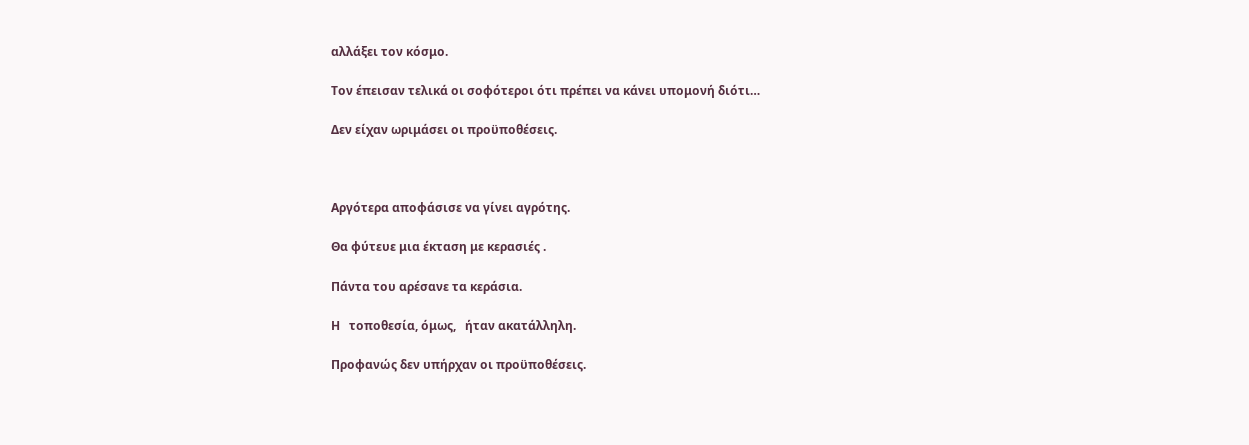αλλάξει τον κόσμο.

Τον έπεισαν τελικά οι σοφότεροι ότι πρέπει να κάνει υπομονή διότι…

Δεν είχαν ωριμάσει οι προϋποθέσεις.



Αργότερα αποφάσισε να γίνει αγρότης.

Θα φύτευε μια έκταση με κερασιές .

Πάντα του αρέσανε τα κεράσια.

Η   τοποθεσία, όμως,   ήταν ακατάλληλη.

Προφανώς δεν υπήρχαν οι προϋποθέσεις.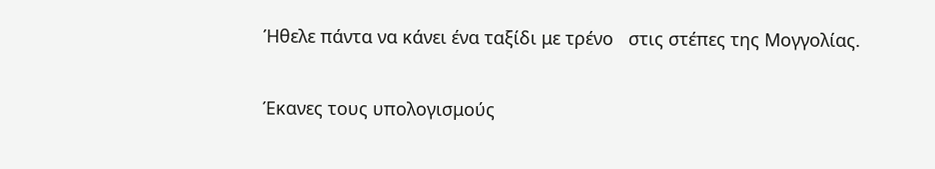Ήθελε πάντα να κάνει ένα ταξίδι με τρένο   στις στέπες της Μογγολίας.

Έκανες τους υπολογισμούς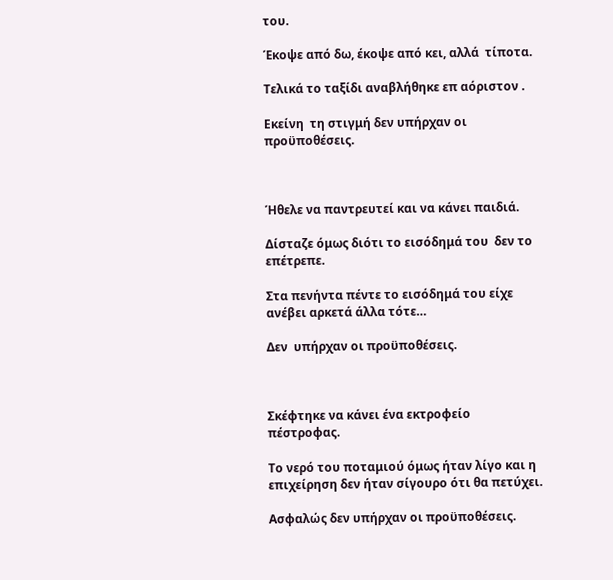του.

Έκοψε από δω, έκοψε από κει, αλλά  τίποτα.

Τελικά το ταξίδι αναβλήθηκε επ αόριστον .

Εκείνη  τη στιγμή δεν υπήρχαν οι προϋποθέσεις.



Ήθελε να παντρευτεί και να κάνει παιδιά.

Δίσταζε όμως διότι το εισόδημά του  δεν το επέτρεπε.

Στα πενήντα πέντε το εισόδημά του είχε ανέβει αρκετά άλλα τότε…

Δεν  υπήρχαν οι προϋποθέσεις.



Σκέφτηκε να κάνει ένα εκτροφείο πέστροφας.

Το νερό του ποταμιού όμως ήταν λίγο και η επιχείρηση δεν ήταν σίγουρο ότι θα πετύχει.

Ασφαλώς δεν υπήρχαν οι προϋποθέσεις.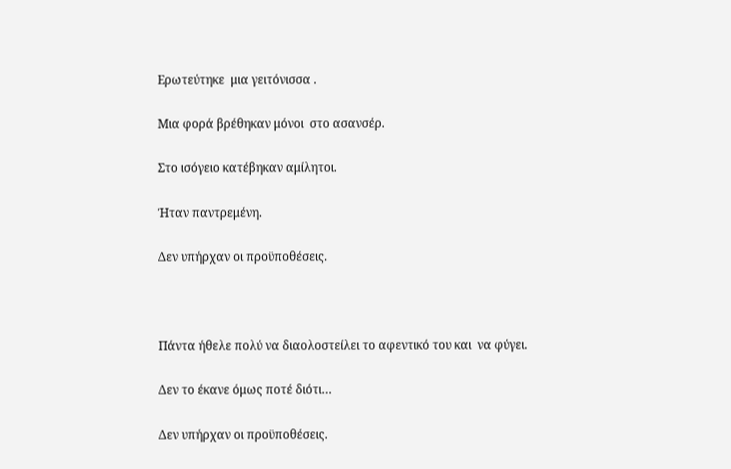Ερωτεύτηκε  μια γειτόνισσα .

Μια φορά βρέθηκαν μόνοι  στο ασανσέρ.

Στο ισόγειο κατέβηκαν αμίλητοι.

Ήταν παντρεμένη.

Δεν υπήρχαν οι προϋποθέσεις.



Πάντα ήθελε πολύ να διαολοστείλει το αφεντικό του και  να φύγει.

Δεν το έκανε όμως ποτέ διότι…

Δεν υπήρχαν οι προϋποθέσεις.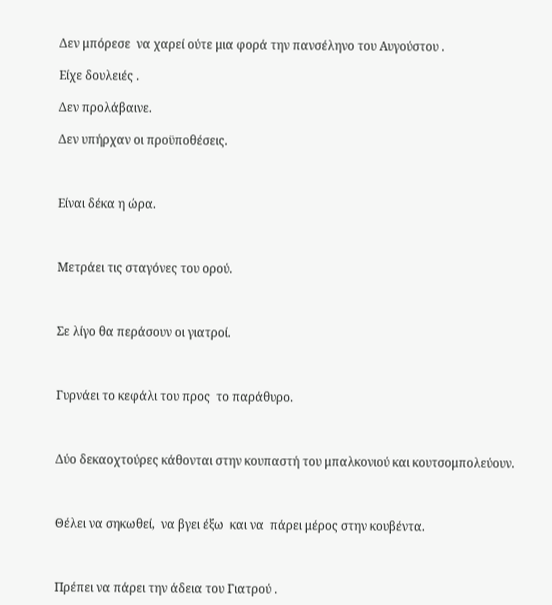Δεν μπόρεσε  να χαρεί ούτε μια φορά την πανσέληνο του Αυγούστου .

Είχε δουλειές .

Δεν προλάβαινε.

Δεν υπήρχαν οι προϋποθέσεις.



Είναι δέκα η ώρα.



Μετράει τις σταγόνες του ορού.



Σε λίγο θα περάσουν οι γιατροί.



Γυρνάει το κεφάλι του προς  το παράθυρο.



Δύο δεκαοχτούρες κάθονται στην κουπαστή του μπαλκονιού και κουτσομπολεύουν.



Θέλει να σηκωθεί,  να βγει έξω  και να  πάρει μέρος στην κουβέντα.



Πρέπει να πάρει την άδεια του Γιατρού .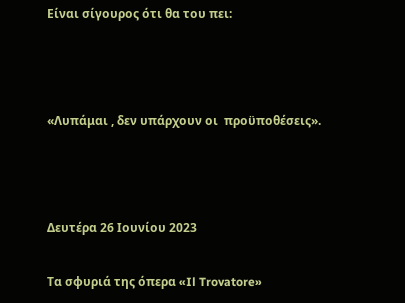Είναι σίγουρος ότι θα του πει:



«Λυπάμαι , δεν υπάρχουν οι  προϋποθέσεις».



Δευτέρα 26 Ιουνίου 2023

Τα σφυριά της όπερα «Il Trovatore»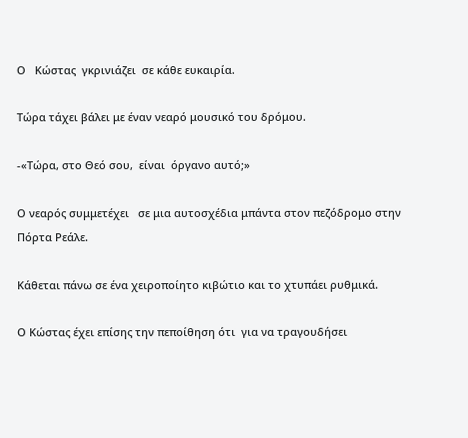Ο   Κώστας  γκρινιάζει  σε κάθε ευκαιρία.

Τώρα τάχει βάλει με έναν νεαρό μουσικό του δρόμου.

-«Τώρα, στο Θεό σου,  είναι  όργανο αυτό;»

Ο νεαρός συμμετέχει   σε μια αυτοσχέδια μπάντα στον πεζόδρομο στην Πόρτα Ρεάλε.

Κάθεται πάνω σε ένα χειροποίητο κιβώτιο και το χτυπάει ρυθμικά.

Ο Κώστας έχει επίσης την πεποίθηση ότι  για να τραγουδήσει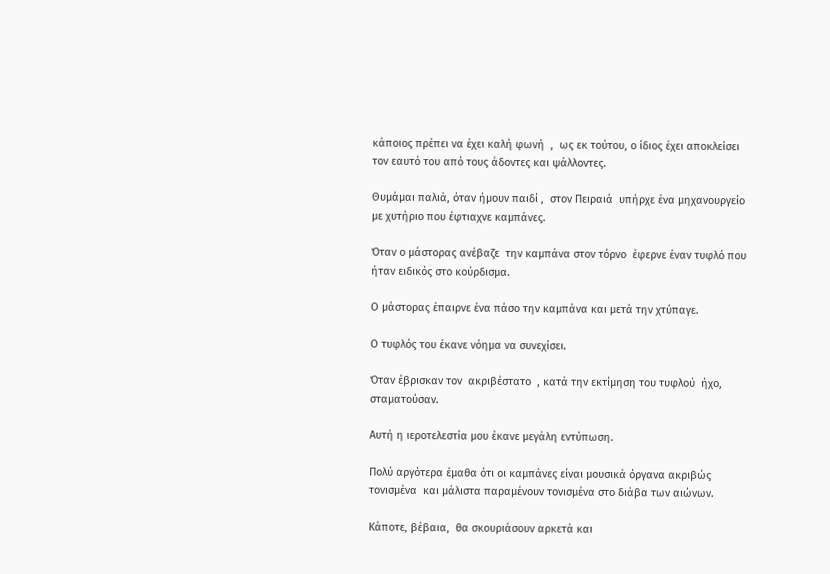κάποιος πρέπει να έχει καλή φωνή  ,  ως εκ τούτου, ο ίδιος έχει αποκλείσει τον εαυτό του από τους άδοντες και ψάλλοντες.

Θυμάμαι παλιά, όταν ήμουν παιδί ,  στον Πειραιά  υπήρχε ένα μηχανουργείο με χυτήριο που έφτιαχνε καμπάνες.

Όταν ο μάστορας ανέβαζε  την καμπάνα στον τόρνο  έφερνε έναν τυφλό που ήταν ειδικός στο κούρδισμα.

Ο μάστορας έπαιρνε ένα πάσο την καμπάνα και μετά την χτύπαγε.

Ο τυφλός του έκανε νόημα να συνεχίσει.

Όταν έβρισκαν τον  ακριβέστατο  , κατά την εκτίμηση του τυφλού  ήχο, σταματούσαν.

Αυτή η ιεροτελεστία μου έκανε μεγάλη εντύπωση.

Πολύ αργότερα έμαθα ότι οι καμπάνες είναι μουσικά όργανα ακριβώς τονισμένα  και μάλιστα παραμένουν τονισμένα στο διάβα των αιώνων.

Κάποτε, βέβαια,  θα σκουριάσουν αρκετά και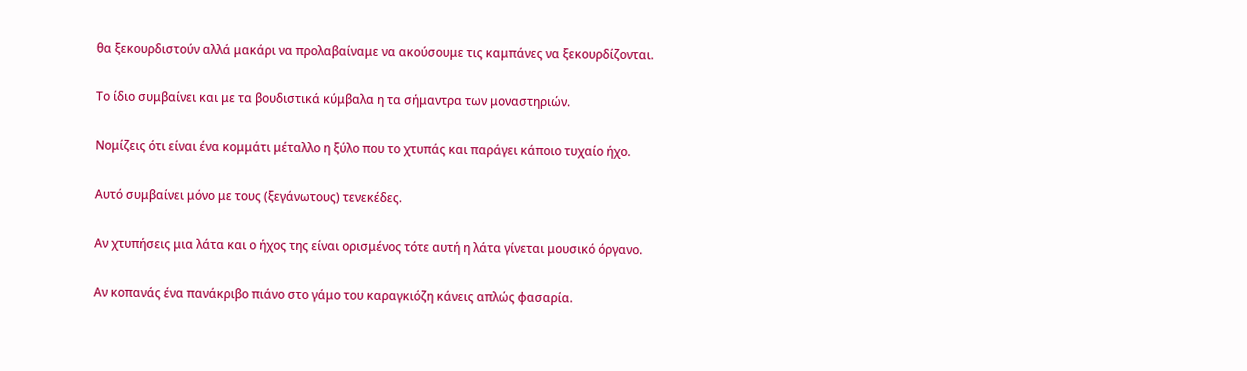θα ξεκουρδιστούν αλλά μακάρι να προλαβαίναμε να ακούσουμε τις καμπάνες να ξεκουρδίζονται.

Το ίδιο συμβαίνει και με τα βουδιστικά κύμβαλα η τα σήμαντρα των μοναστηριών.

Νομίζεις ότι είναι ένα κομμάτι μέταλλο η ξύλο που το χτυπάς και παράγει κάποιο τυχαίο ήχο.

Αυτό συμβαίνει μόνο με τους (ξεγάνωτους) τενεκέδες.

Αν χτυπήσεις μια λάτα και ο ήχος της είναι ορισμένος τότε αυτή η λάτα γίνεται μουσικό όργανο.

Αν κοπανάς ένα πανάκριβο πιάνο στο γάμο του καραγκιόζη κάνεις απλώς φασαρία.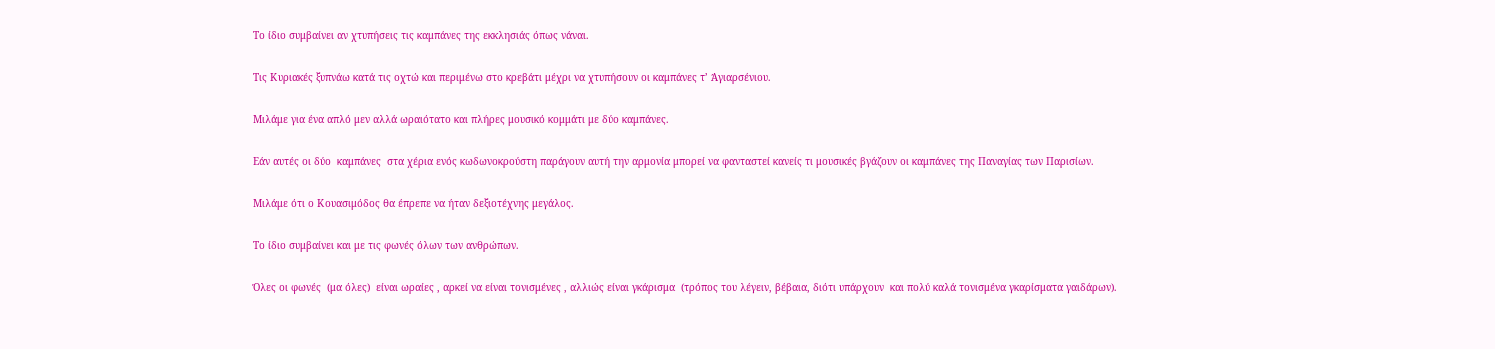Το ίδιο συμβαίνει αν χτυπήσεις τις καμπάνες της εκκλησιάς όπως νάναι.

Τις Κυριακές ξυπνάω κατά τις οχτώ και περιμένω στο κρεβάτι μέχρι να χτυπήσουν οι καμπάνες τ’ Άγιαρσένιου.

Μιλάμε για ένα απλό μεν αλλά ωραιότατο και πλήρες μουσικό κομμάτι με δύο καμπάνες.

Εάν αυτές οι δύο  καμπάνες  στα χέρια ενός κωδωνοκρούστη παράγουν αυτή την αρμονία μπορεί να φανταστεί κανείς τι μουσικές βγάζουν οι καμπάνες της Παναγίας των Παρισίων.

Μιλάμε ότι ο Κουασιμόδος θα έπρεπε να ήταν δεξιοτέχνης μεγάλος.

Το ίδιο συμβαίνει και με τις φωνές όλων των ανθρώπων.

Όλες οι φωνές  (μα όλες)  είναι ωραίες , αρκεί να είναι τονισμένες , αλλιώς είναι γκάρισμα  (τρόπος του λέγειν, βέβαια, διότι υπάρχουν  και πολύ καλά τονισμένα γκαρίσματα γαιδάρων).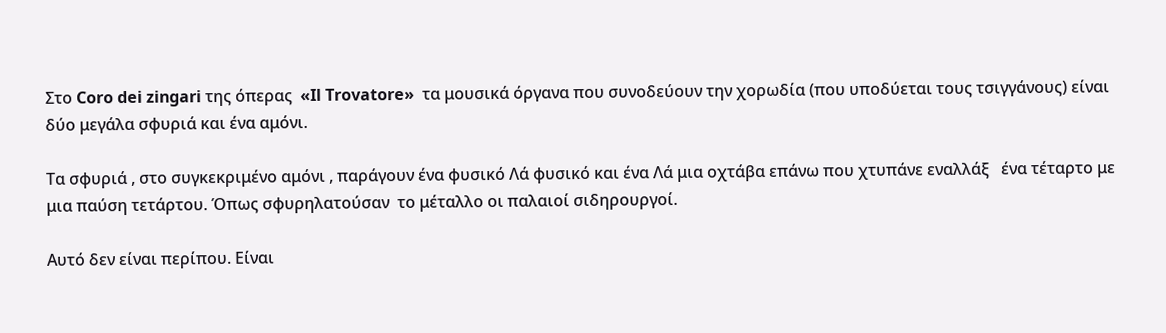Στο Coro dei zingari της όπερας  «Il Trovatore»  τα μουσικά όργανα που συνοδεύουν την χορωδία (που υποδύεται τους τσιγγάνους) είναι δύο μεγάλα σφυριά και ένα αμόνι.

Τα σφυριά , στο συγκεκριμένο αμόνι , παράγουν ένα φυσικό Λά φυσικό και ένα Λά μια οχτάβα επάνω που χτυπάνε εναλλάξ   ένα τέταρτο με μια παύση τετάρτου. Όπως σφυρηλατούσαν  το μέταλλο οι παλαιοί σιδηρουργοί.

Αυτό δεν είναι περίπου. Είναι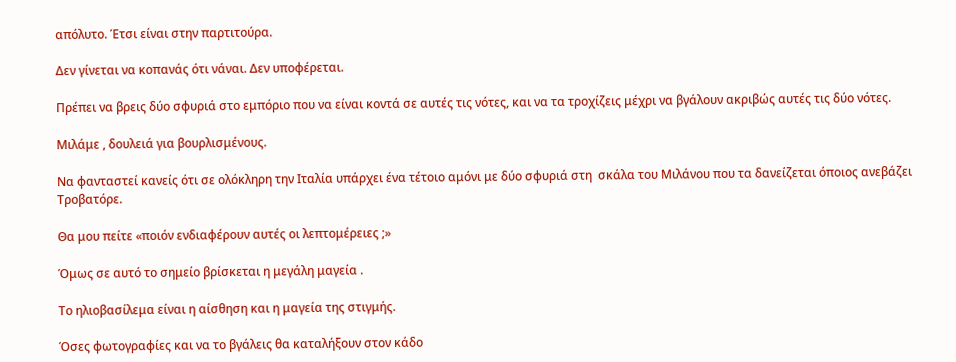απόλυτο. Έτσι είναι στην παρτιτούρα.

Δεν γίνεται να κοπανάς ότι νάναι. Δεν υποφέρεται.

Πρέπει να βρεις δύο σφυριά στο εμπόριο που να είναι κοντά σε αυτές τις νότες, και να τα τροχίζεις μέχρι να βγάλουν ακριβώς αυτές τις δύο νότες.

Μιλάμε , δουλειά για βουρλισμένους.

Να φανταστεί κανείς ότι σε ολόκληρη την Ιταλία υπάρχει ένα τέτοιο αμόνι με δύο σφυριά στη  σκάλα του Μιλάνου που τα δανείζεται όποιος ανεβάζει Τροβατόρε.

Θα μου πείτε «ποιόν ενδιαφέρουν αυτές οι λεπτομέρειες ;»

Όμως σε αυτό το σημείο βρίσκεται η μεγάλη μαγεία .

Το ηλιοβασίλεμα είναι η αίσθηση και η μαγεία της στιγμής.

Όσες φωτογραφίες και να το βγάλεις θα καταλήξουν στον κάδο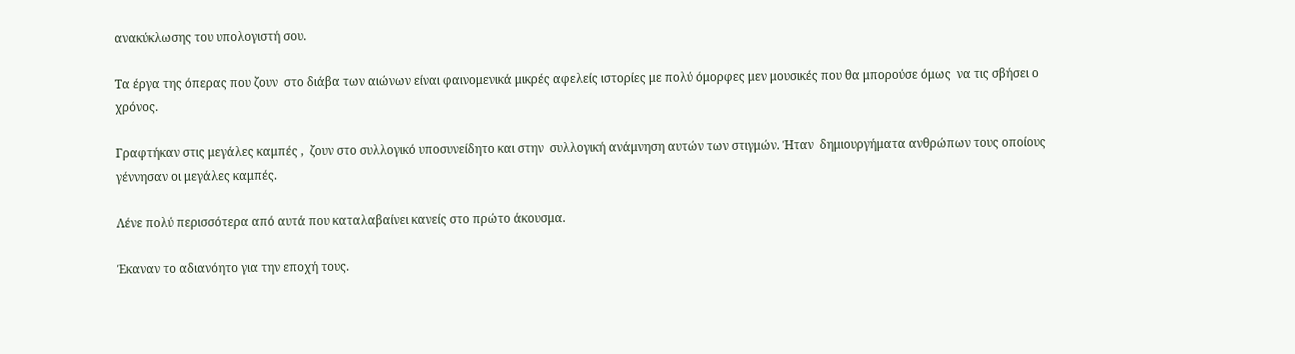ανακύκλωσης του υπολογιστή σου.

Τα έργα της όπερας που ζουν  στο διάβα των αιώνων είναι φαινομενικά μικρές αφελείς ιστορίες με πολύ όμορφες μεν μουσικές που θα μπορούσε όμως  να τις σβήσει ο χρόνος.

Γραφτήκαν στις μεγάλες καμπές ,  ζουν στο συλλογικό υποσυνείδητο και στην  συλλογική ανάμνηση αυτών των στιγμών. Ήταν  δημιουργήματα ανθρώπων τους οποίους γέννησαν οι μεγάλες καμπές.

Λένε πολύ περισσότερα από αυτά που καταλαβαίνει κανείς στο πρώτο άκουσμα.

Έκαναν το αδιανόητο για την εποχή τους.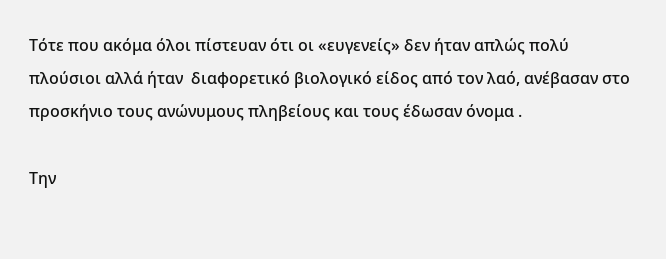Τότε που ακόμα όλοι πίστευαν ότι οι «ευγενείς» δεν ήταν απλώς πολύ πλούσιοι αλλά ήταν  διαφορετικό βιολογικό είδος από τον λαό, ανέβασαν στο προσκήνιο τους ανώνυμους πληβείους και τους έδωσαν όνομα .

Την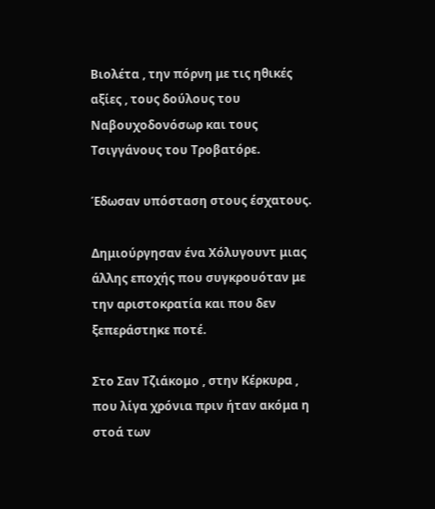Βιολέτα , την πόρνη με τις ηθικές αξίες , τους δούλους του Ναβουχοδονόσωρ και τους Τσιγγάνους του Τροβατόρε.

Έδωσαν υπόσταση στους έσχατους.

Δημιούργησαν ένα Χόλυγουντ μιας άλλης εποχής που συγκρουόταν με την αριστοκρατία και που δεν ξεπεράστηκε ποτέ.

Στο Σαν Τζιάκομο , στην Κέρκυρα , που λίγα χρόνια πριν ήταν ακόμα η στοά των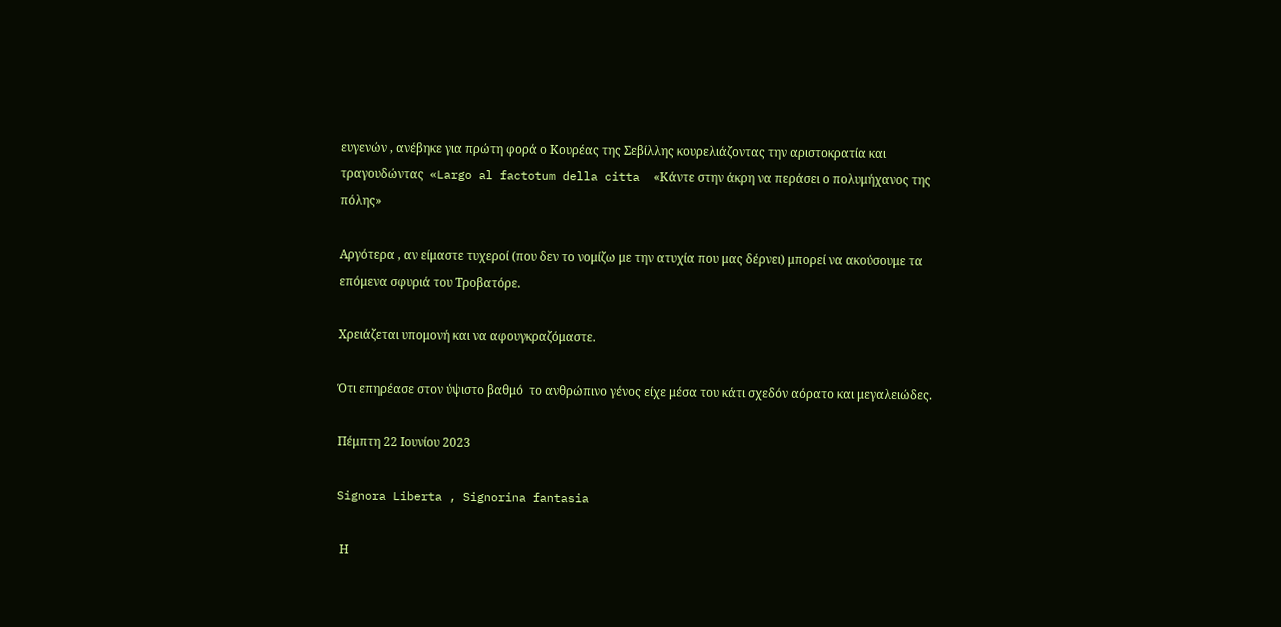ευγενών , ανέβηκε για πρώτη φορά ο Κουρέας της Σεβίλλης κουρελιάζοντας την αριστοκρατία και τραγουδώντας  «Largo al factotum della citta  «Κάντε στην άκρη να περάσει ο πολυμήχανος της πόλης»

Αργότερα , αν είμαστε τυχεροί (που δεν το νομίζω με την ατυχία που μας δέρνει) μπορεί να ακούσουμε τα επόμενα σφυριά του Τροβατόρε.

Χρειάζεται υπομονή και να αφουγκραζόμαστε.

Ότι επηρέασε στον ύψιστο βαθμό  το ανθρώπινο γένος είχε μέσα του κάτι σχεδόν αόρατο και μεγαλειώδες.

Πέμπτη 22 Ιουνίου 2023

Signora Liberta , Signorina fantasia

 Η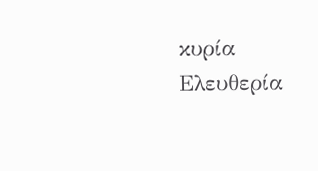κυρία Ελευθερία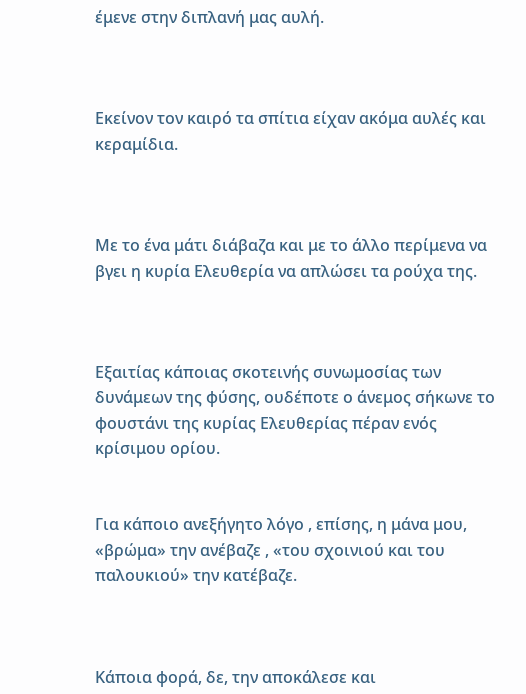έμενε στην διπλανή μας αυλή.



Εκείνον τον καιρό τα σπίτια είχαν ακόμα αυλές και κεραμίδια.



Με το ένα μάτι διάβαζα και με το άλλο περίμενα να βγει η κυρία Ελευθερία να απλώσει τα ρούχα της.



Εξαιτίας κάποιας σκοτεινής συνωμοσίας των δυνάμεων της φύσης, ουδέποτε ο άνεμος σήκωνε το φουστάνι της κυρίας Ελευθερίας πέραν ενός κρίσιμου ορίου.


Για κάποιο ανεξήγητο λόγο , επίσης, η μάνα μου, «βρώμα» την ανέβαζε , «του σχοινιού και του παλουκιού» την κατέβαζε.



Κάποια φορά, δε, την αποκάλεσε και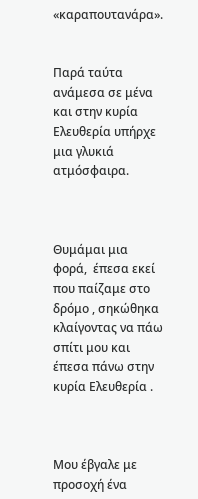«καραπουτανάρα».


Παρά ταύτα ανάμεσα σε μένα και στην κυρία Ελευθερία υπήρχε μια γλυκιά ατμόσφαιρα.



Θυμάμαι μια φορά,  έπεσα εκεί που παίζαμε στο δρόμο , σηκώθηκα κλαίγοντας να πάω σπίτι μου και έπεσα πάνω στην κυρία Ελευθερία .



Μου έβγαλε με προσοχή ένα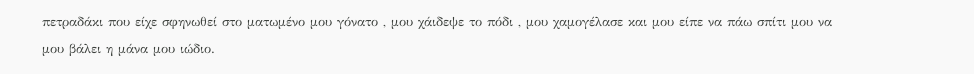πετραδάκι που είχε σφηνωθεί στο ματωμένο μου γόνατο , μου χάιδεψε το πόδι , μου χαμογέλασε και μου είπε να πάω σπίτι μου να μου βάλει η μάνα μου ιώδιο.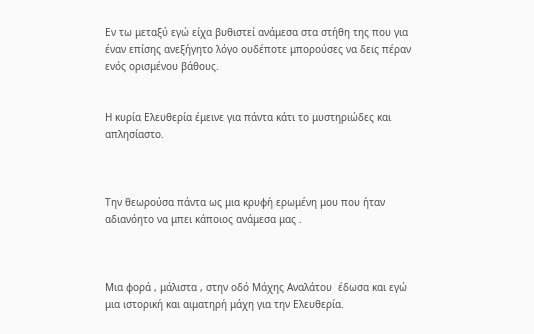Εν τω μεταξύ εγώ είχα βυθιστεί ανάμεσα στα στήθη της που για έναν επίσης ανεξήγητο λόγο ουδέποτε μπορούσες να δεις πέραν ενός ορισμένου βάθους.


Η κυρία Ελευθερία έμεινε για πάντα κάτι το μυστηριώδες και απλησίαστο.



Την θεωρούσα πάντα ως μια κρυφή ερωμένη μου που ήταν αδιανόητο να μπει κάποιος ανάμεσα μας .



Μια φορά , μάλιστα , στην οδό Μάχης Αναλάτου  έδωσα και εγώ μια ιστορική και αιματηρή μάχη για την Ελευθερία.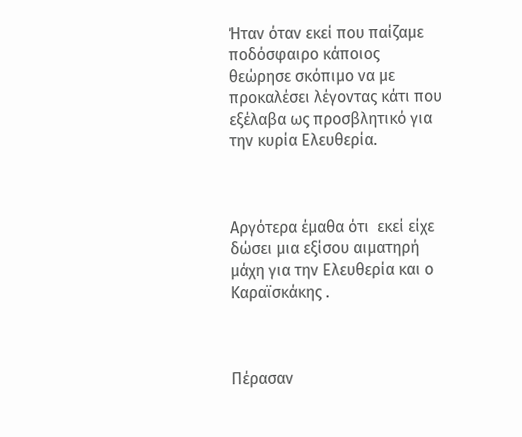Ήταν όταν εκεί που παίζαμε ποδόσφαιρο κάποιος θεώρησε σκόπιμο να με προκαλέσει λέγοντας κάτι που εξέλαβα ως προσβλητικό για την κυρία Ελευθερία.



Αργότερα έμαθα ότι  εκεί είχε δώσει μια εξίσου αιματηρή μάχη για την Ελευθερία και ο Καραϊσκάκης .



Πέρασαν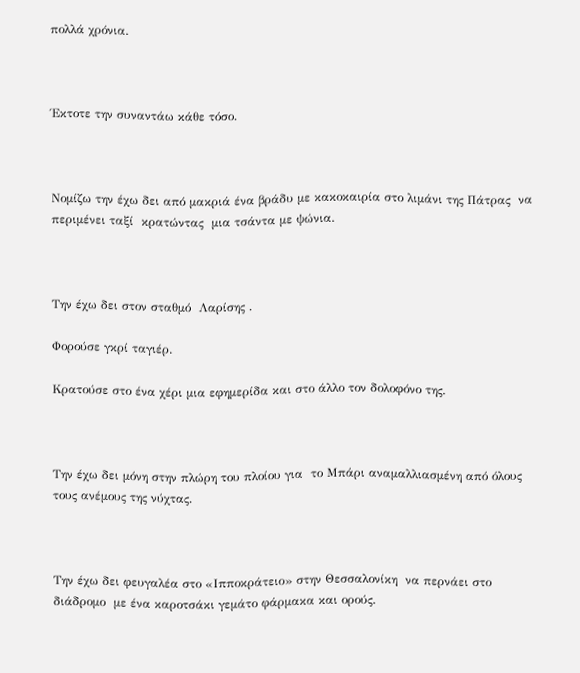πολλά χρόνια.



Έκτοτε την συναντάω κάθε τόσο.



Νομίζω την έχω δει από μακριά ένα βράδυ με κακοκαιρία στο λιμάνι της Πάτρας  να περιμένει ταξί  κρατώντας  μια τσάντα με ψώνια.



Την έχω δει στον σταθμό  Λαρίσης .

Φορούσε γκρί ταγιέρ.

Κρατούσε στο ένα χέρι μια εφημερίδα και στο άλλο τον δολοφόνο της.



Την έχω δει μόνη στην πλώρη του πλοίου για  το Μπάρι αναμαλλιασμένη από όλους τους ανέμους της νύχτας.



Την έχω δει φευγαλέα στο «Ιπποκράτειο» στην Θεσσαλονίκη  να περνάει στο διάδρομο  με ένα καροτσάκι γεμάτο φάρμακα και ορούς.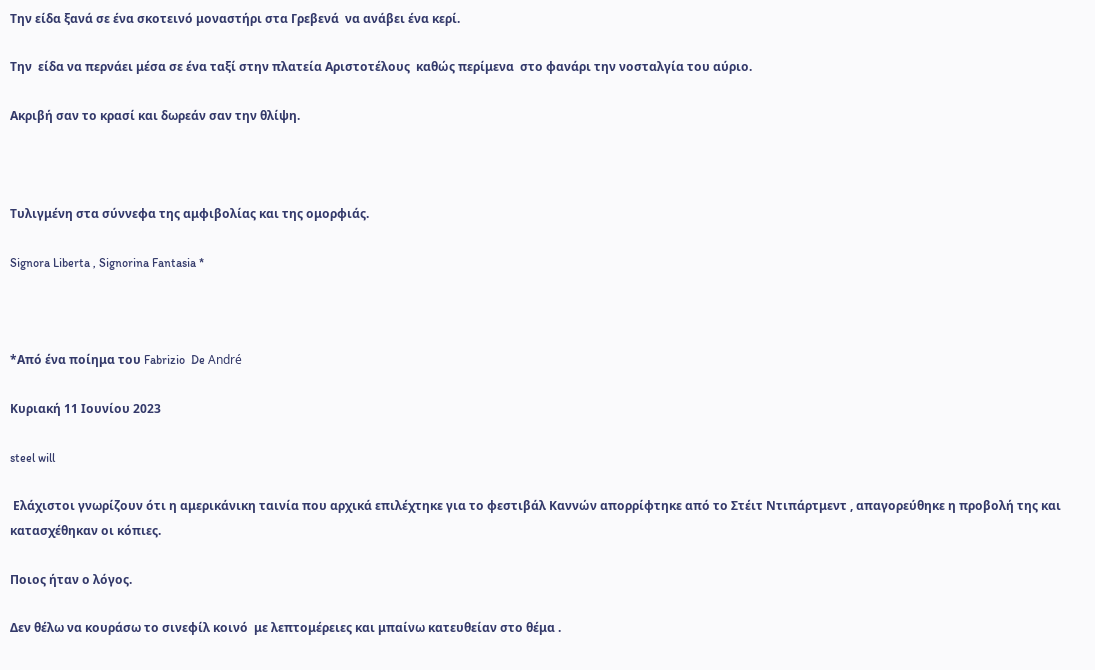Την είδα ξανά σε ένα σκοτεινό μοναστήρι στα Γρεβενά  να ανάβει ένα κερί.

Την  είδα να περνάει μέσα σε ένα ταξί στην πλατεία Αριστοτέλους  καθώς περίμενα  στο φανάρι την νοσταλγία του αύριο.

Ακριβή σαν το κρασί και δωρεάν σαν την θλίψη.



Τυλιγμένη στα σύννεφα της αμφιβολίας και της ομορφιάς.

Signora Liberta , Signorina Fantasia *



*Από ένα ποίημα του Fabrizio  De André

Κυριακή 11 Ιουνίου 2023

steel will

 Ελάχιστοι γνωρίζουν ότι η αμερικάνικη ταινία που αρχικά επιλέχτηκε για το φεστιβάλ Καννών απορρίφτηκε από το Στέιτ Ντιπάρτμεντ , απαγορεύθηκε η προβολή της και κατασχέθηκαν οι κόπιες.

Ποιος ήταν ο λόγος.

Δεν θέλω να κουράσω το σινεφίλ κοινό  με λεπτομέρειες και μπαίνω κατευθείαν στο θέμα .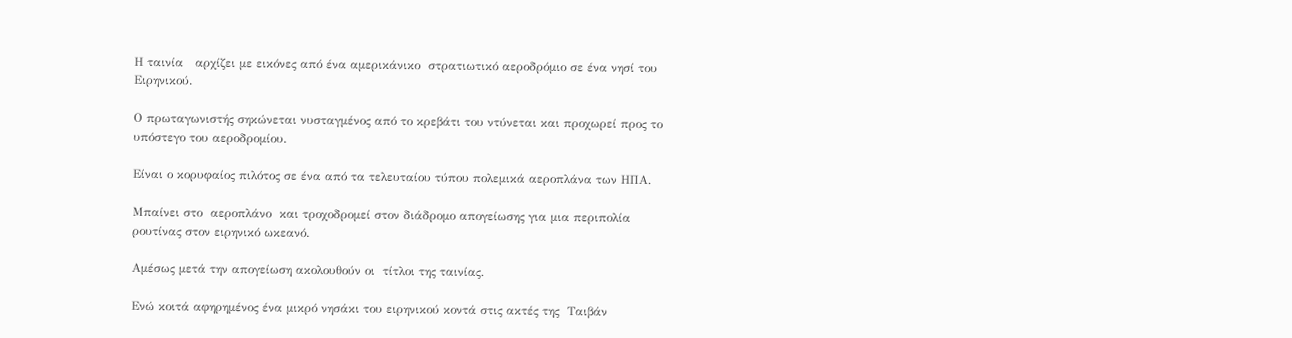Η ταινία   αρχίζει με εικόνες από ένα αμερικάνικο  στρατιωτικό αεροδρόμιο σε ένα νησί του Ειρηνικού.

Ο πρωταγωνιστής σηκώνεται νυσταγμένος από το κρεβάτι του ντύνεται και προχωρεί προς το  υπόστεγο του αεροδρομίου.

Είναι ο κορυφαίος πιλότος σε ένα από τα τελευταίου τύπου πολεμικά αεροπλάνα των ΗΠΑ.

Μπαίνει στο  αεροπλάνο  και τροχοδρομεί στον διάδρομο απογείωσης για μια περιπολία ρουτίνας στον ειρηνικό ωκεανό.

Αμέσως μετά την απογείωση ακολουθούν οι  τίτλοι της ταινίας.

Ενώ κοιτά αφηρημένος ένα μικρό νησάκι του ειρηνικού κοντά στις ακτές της  Ταιβάν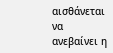αισθάνεται να ανεβαίνει η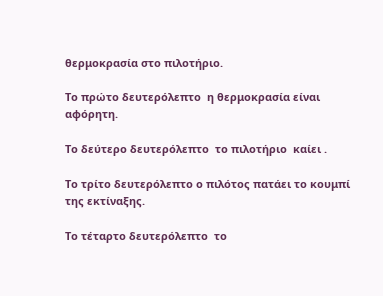θερμοκρασία στο πιλοτήριο.

Το πρώτο δευτερόλεπτο  η θερμοκρασία είναι αφόρητη.

Το δεύτερο δευτερόλεπτο  το πιλοτήριο  καίει .

Το τρίτο δευτερόλεπτο ο πιλότος πατάει το κουμπί της εκτίναξης.

Το τέταρτο δευτερόλεπτο  το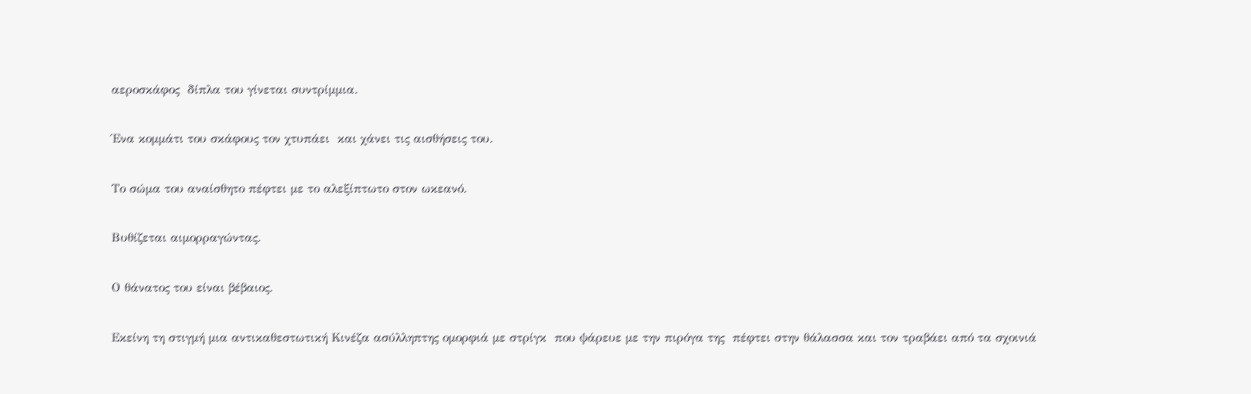αεροσκάφος  δίπλα του γίνεται συντρίμμια.

Ένα κομμάτι του σκάφους τον χτυπάει  και χάνει τις αισθήσεις του.

Το σώμα του αναίσθητο πέφτει με το αλεξίπτωτο στον ωκεανό.

Βυθίζεται αιμορραγώντας.

Ο θάνατος του είναι βέβαιος.

Εκείνη τη στιγμή μια αντικαθεστωτική Κινέζα ασύλληπτης ομορφιά με στρίγκ  που ψάρευε με την πιρόγα της  πέφτει στην θάλασσα και τον τραβάει από τα σχοινιά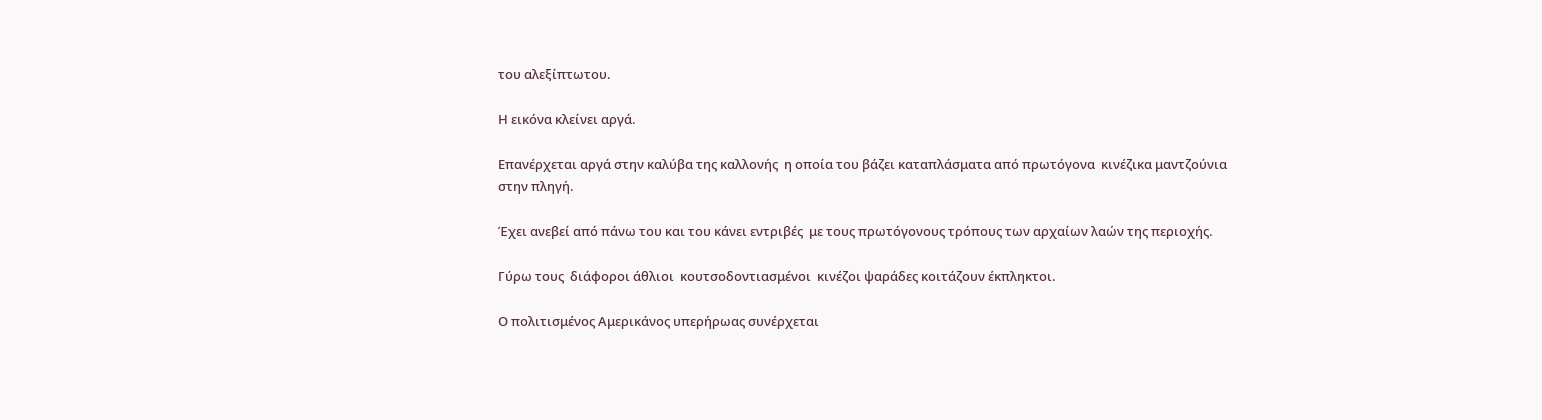του αλεξίπτωτου.

Η εικόνα κλείνει αργά.

Επανέρχεται αργά στην καλύβα της καλλονής  η οποία του βάζει καταπλάσματα από πρωτόγονα  κινέζικα μαντζούνια στην πληγή.

Έχει ανεβεί από πάνω του και του κάνει εντριβές  με τους πρωτόγονους τρόπους των αρχαίων λαών της περιοχής.

Γύρω τους  διάφοροι άθλιοι  κουτσοδοντιασμένοι  κινέζοι ψαράδες κοιτάζουν έκπληκτοι.

Ο πολιτισμένος Αμερικάνος υπερήρωας συνέρχεται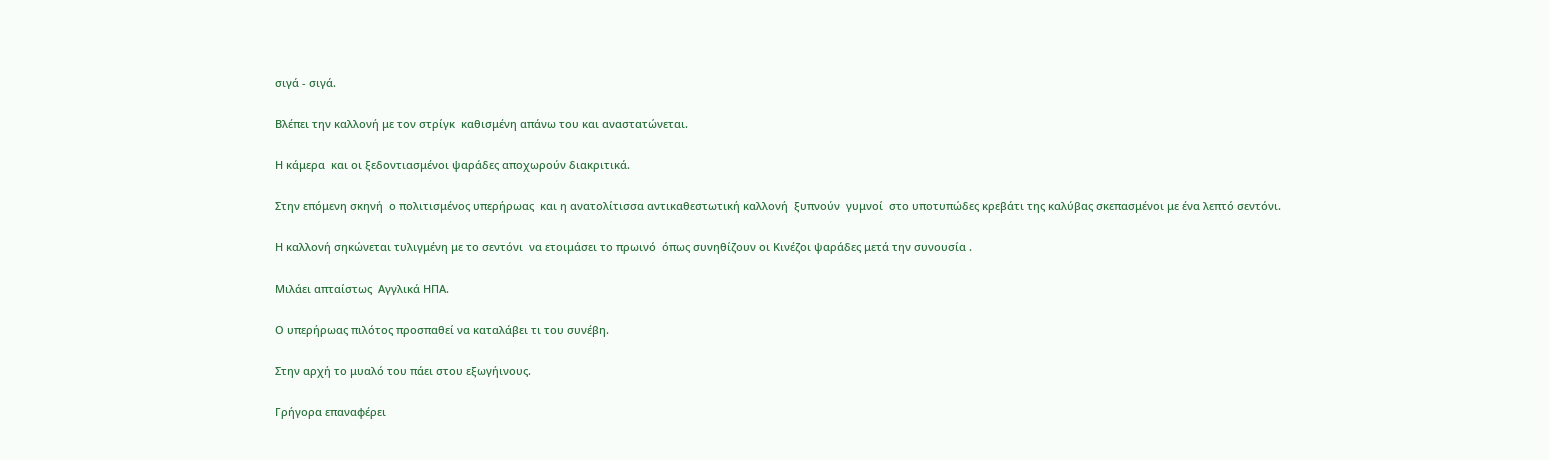σιγά - σιγά.

Βλέπει την καλλονή με τον στρίγκ  καθισμένη απάνω του και αναστατώνεται.

Η κάμερα  και οι ξεδοντιασμένοι ψαράδες αποχωρούν διακριτικά.

Στην επόμενη σκηνή  ο πολιτισμένος υπερήρωας  και η ανατολίτισσα αντικαθεστωτική καλλονή  ξυπνούν  γυμνοί  στο υποτυπώδες κρεβάτι της καλύβας σκεπασμένοι με ένα λεπτό σεντόνι.

Η καλλονή σηκώνεται τυλιγμένη με το σεντόνι  να ετοιμάσει το πρωινό  όπως συνηθίζουν οι Κινέζοι ψαράδες μετά την συνουσία .

Μιλάει απταίστως  Αγγλικά ΗΠΑ.

Ο υπερήρωας πιλότος προσπαθεί να καταλάβει τι του συνέβη.

Στην αρχή το μυαλό του πάει στου εξωγήινους.

Γρήγορα επαναφέρει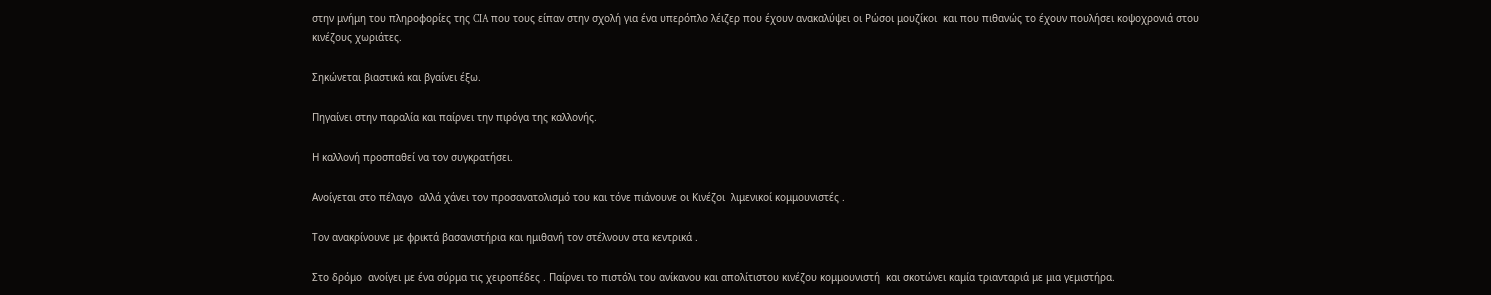στην μνήμη του πληροφορίες της CIA που τους είπαν στην σχολή για ένα υπερόπλο λέιζερ που έχουν ανακαλύψει οι Ρώσοι μουζίκοι  και που πιθανώς το έχουν πουλήσει κοψοχρονιά στου κινέζους χωριάτες.

Σηκώνεται βιαστικά και βγαίνει έξω.

Πηγαίνει στην παραλία και παίρνει την πιρόγα της καλλονής.

Η καλλονή προσπαθεί να τον συγκρατήσει.

Ανοίγεται στο πέλαγο  αλλά χάνει τον προσανατολισμό του και τόνε πιάνουνε οι Κινέζοι  λιμενικοί κομμουνιστές .

Τον ανακρίνουνε με φρικτά βασανιστήρια και ημιθανή τον στέλνουν στα κεντρικά .

Στο δρόμο  ανοίγει με ένα σύρμα τις χειροπέδες . Παίρνει το πιστόλι του ανίκανου και απολίτιστου κινέζου κομμουνιστή  και σκοτώνει καμία τριανταριά με μια γεμιστήρα.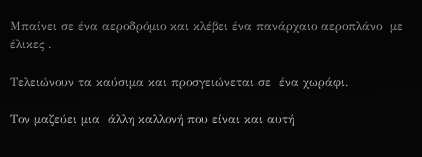Μπαίνει σε ένα αεροδρόμιο και κλέβει ένα πανάρχαιο αεροπλάνο  με έλικες .

Τελειώνουν τα καύσιμα και προσγειώνεται σε  ένα χωράφι.

Τον μαζεύει μια  άλλη καλλονή που είναι και αυτή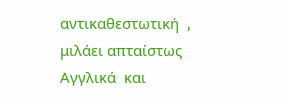αντικαθεστωτική  , μιλάει απταίστως  Αγγλικά  και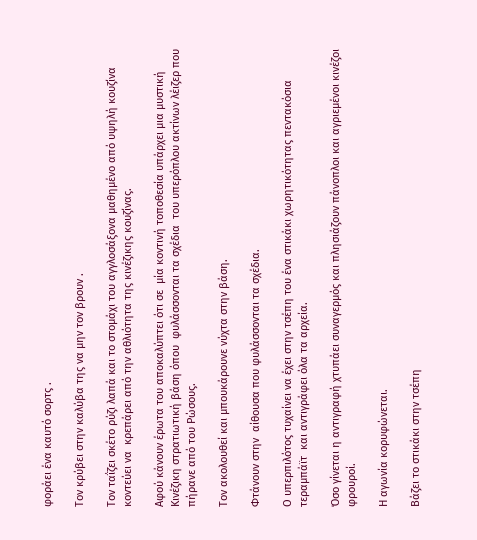φοράει ένα καυτό σορτς .

Τον κρύβει στην καλύβα της να μην τον βρουν .

Τον ταΐζει σκέτο ρύζι λαπά και το στομάχι του αγγλοσάξονα μαθημένο από υψηλή κουζίνα κοντεύει να  κρεπάρει από την αθλιότητα της κινέζικης κουζίνας.

Αφού κάνουν έρωτα του αποκαλύπτει ότι σε  μία κοντινή τοποθεσία υπάρχει μια μυστική Κινέζικη στρατιωτική βάση όπου  φυλάσσονται τα σχέδια  του υπερόπλου ακτίνων λέιζερ που πήρανε από του Ρώσους.

Τον ακολουθεί και μπουκάρουνε νύχτα στην βάση.

Φτάνουν στην  αίθουσα που φυλάσσονται τα σχέδια.

Ο υπερπιλότος τυχαίνει να έχει στην τσέπη του ένα στικάκι χωρητικότητας πεντακόσια τεραμπάϊτ  και αντιγράφει όλα τα αρχεία.

Όσο γίνεται η αντιγραφή χτυπάει συναγερμός και πλησιάζουν πάνοπλοι και αγριεμένοι κινέζοι φρουροί.

Η αγωνία κορυφώνεται.

Βάζει το στικάκι στην τσέπη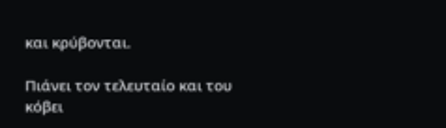και κρύβονται.

Πιάνει τον τελευταίο και του κόβει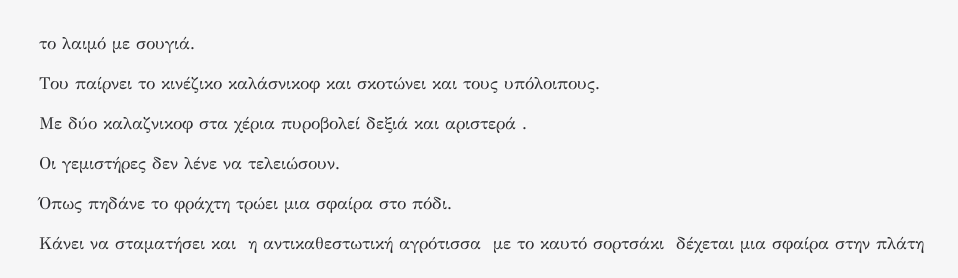το λαιμό με σουγιά.

Του παίρνει το κινέζικο καλάσνικοφ και σκοτώνει και τους υπόλοιπους.

Με δύο καλαζνικοφ στα χέρια πυροβολεί δεξιά και αριστερά .

Οι γεμιστήρες δεν λένε να τελειώσουν.

Όπως πηδάνε το φράχτη τρώει μια σφαίρα στο πόδι.

Κάνει να σταματήσει και  η αντικαθεστωτική αγρότισσα  με το καυτό σορτσάκι  δέχεται μια σφαίρα στην πλάτη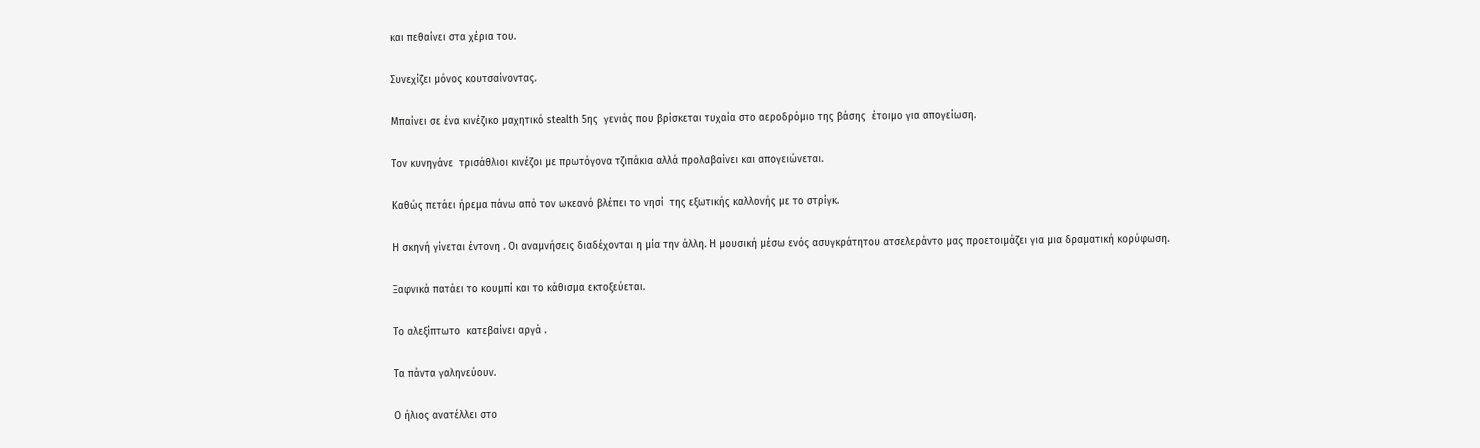και πεθαίνει στα χέρια του.

Συνεχίζει μόνος κουτσαίνοντας.

Μπαίνει σε ένα κινέζικο μαχητικό stealth 5ης  γενιάς που βρίσκεται τυχαία στο αεροδρόμιο της βάσης  έτοιμο για απογείωση.

Τον κυνηγάνε  τρισάθλιοι κινέζοι με πρωτόγονα τζιπάκια αλλά προλαβαίνει και απογειώνεται.

Καθώς πετάει ήρεμα πάνω από τον ωκεανό βλέπει το νησί  της εξωτικής καλλονής με το στρίγκ.

Η σκηνή γίνεται έντονη . Οι αναμνήσεις διαδέχονται η μία την άλλη. Η μουσική μέσω ενός ασυγκράτητου ατσελεράντο μας προετοιμάζει για μια δραματική κορύφωση.

Ξαφνικά πατάει το κουμπί και το κάθισμα εκτοξεύεται.

Το αλεξίπτωτο  κατεβαίνει αργά .

Τα πάντα γαληνεύουν.

Ο ήλιος ανατέλλει στο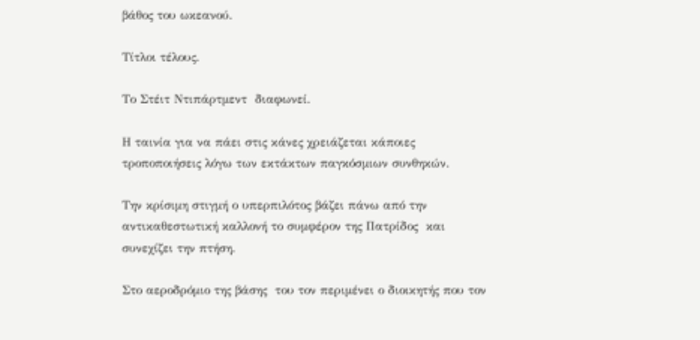βάθος του ωκεανού.

Τίτλοι τέλους.

Το Στέιτ Ντιπάρτμεντ  διαφωνεί.

Η ταινία για να πάει στις κάνες χρειάζεται κάποιες τροποποιήσεις λόγω των εκτάκτων παγκόσμιων συνθηκών.

Την κρίσιμη στιγμή ο υπερπιλότος βάζει πάνω από την αντικαθεστωτική καλλονή το συμφέρον της Πατρίδος  και συνεχίζει την πτήση.

Στο αεροδρόμιο της βάσης  του τον περιμένει ο διοικητής που τον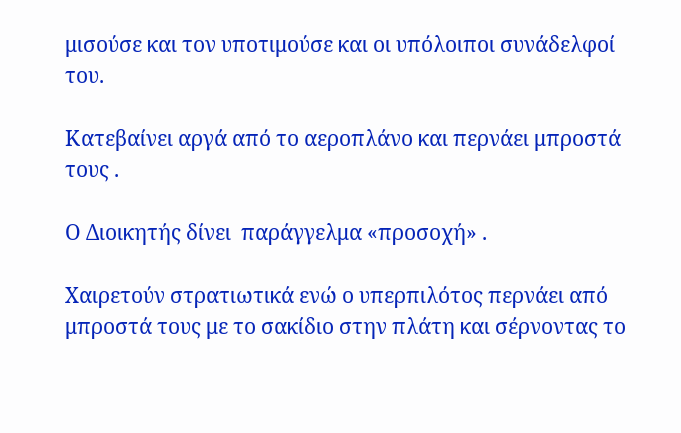μισούσε και τον υποτιμούσε και οι υπόλοιποι συνάδελφοί του.

Κατεβαίνει αργά από το αεροπλάνο και περνάει μπροστά τους .

Ο Διοικητής δίνει  παράγγελμα «προσοχή» .

Χαιρετούν στρατιωτικά ενώ ο υπερπιλότος περνάει από μπροστά τους με το σακίδιο στην πλάτη και σέρνοντας το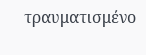τραυματισμένο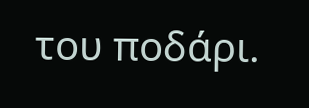του ποδάρι.